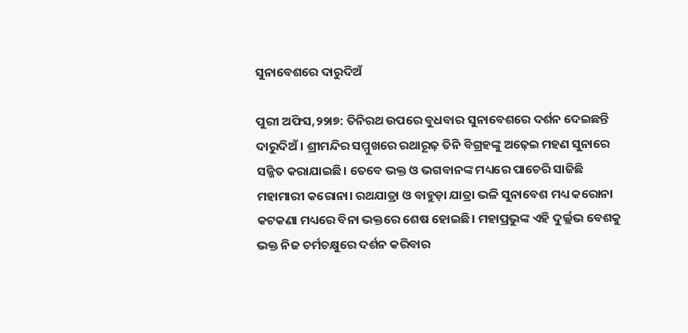ସୁନାବେଶରେ ଦାରୁଦିଅଁ

ପୁରୀ ଅଫିସ,୨୨ା୭: ତିନିରଥ ଉପରେ ବୁଧବାର ସୁନାବେଶରେ ଦର୍ଶନ ଦେଇଛନ୍ତି ଦାରୁଦିଅଁ। ଶ୍ରୀମନ୍ଦିର ସମ୍ମୁଖରେ ରଥାରୂଢ଼ ତିନି ବିଗ୍ରହଙ୍କୁ ଅଢ଼େଇ ମହଣ ସୁନାରେ ସଜ୍ଜିତ କରାଯାଇଛି। ତେବେ ଭକ୍ତ ଓ ଭଗବାନଙ୍କ ମଧ୍ୟରେ ପାଚେରି ସାଜିଛି ମହାମାରୀ କରୋନା। ରଥଯାତ୍ରା ଓ ବାହୁଡ଼ା ଯାତ୍ରା ଭଳି ସୁନାବେଶ ମଧ୍ୟ କରୋନା କଟକଣା ମଧ୍ୟରେ ବିନା ଭକ୍ତରେ ଶେଷ ହୋଇଛି। ମହାପ୍ରଭୁଙ୍କ ଏହି ଦୁର୍ଲ୍ଲଭ ବେଶକୁ ଭକ୍ତ ନିଜ ଚର୍ମଚକ୍ଷୁରେ ଦର୍ଶନ କରିବାର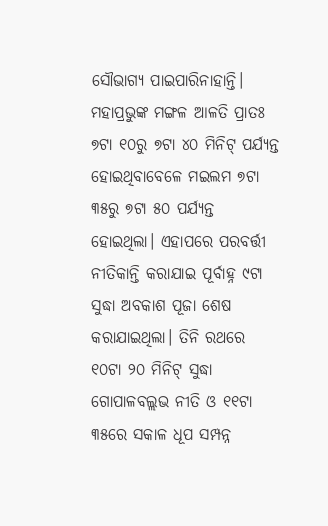ସୌଭାଗ୍ୟ ପାଇପାରିନାହାନ୍ତି।
ମହାପ୍ରଭୁଙ୍କ ମଙ୍ଗଳ ଆଳତି ପ୍ରାତଃ ୭ଟା ୧୦ରୁ ୭ଟା ୪୦ ମିନିଟ୍‌ ପର୍ଯ୍ୟନ୍ତ ହୋଇଥିବାବେଳେ ମଇଲମ ୭ଟା ୩୫ରୁ ୭ଟା ୫୦ ପର୍ଯ୍ୟନ୍ତ ହୋଇଥିଲା। ଏହାପରେ ପରବର୍ତ୍ତୀ ନୀତିକାନ୍ତି କରାଯାଇ ପୂର୍ବାହ୍ନ ୯ଟା ସୁଦ୍ଧା ଅବକାଶ ପୂଜା ଶେଷ କରାଯାଇଥିଲା। ତିନି ରଥରେ ୧୦ଟା ୨୦ ମିନିଟ୍‌ ସୁଦ୍ଧା ଗୋପାଳବଲ୍ଲଭ ନୀତି ଓ ୧୧ଟା ୩୫ରେ ସକାଳ ଧୂପ ସମ୍ପନ୍ନ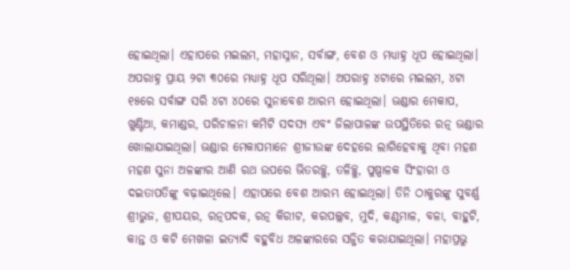ହୋଇଥିଲା। ଏହାପରେ ମଇଲମ, ମହାସ୍ନାନ, ସର୍ବାଙ୍ଗ, ବେଶ ଓ ମଧ୍ୟାହ୍ନ ଧୂପ ହୋଇଥିଲା। ଅପରାହ୍ନ ପ୍ରାୟ ୨ଟା ୩୦ରେ ମଧ୍ୟାହ୍ନ ଧୂପ ସରିଥିଲା। ଅପରାହ୍ନ ୪ଟାରେ ମଇଲମ, ୪ଟା ୧୫ରେ ସର୍ବାଙ୍ଗ ସରି ୪ଟା ୪୦ରେ ସୁନାବେଶ ଆରମ୍ଭ ହୋଇଥିଲା। ଭଣ୍ଡାର ମେକାପ, ଖୁଣ୍ଟିଆ, କମାଣ୍ଡର, ପରିଚାଳନା କମିଟି ସଦସ୍ୟ ଏବଂ ଜିଲାପାଳଙ୍କ ଉପସ୍ଥିତିରେ ରତ୍ନ ଭଣ୍ଡାର ଖୋଲାଯାଇଥିଲା। ଭଣ୍ଡାର ମେକାପମାନେ ଶ୍ରୀଜୀଉଙ୍କ ଦେହରେ ଲାଗିହେବାକୁ ଥିବା ମହଣ ମହଣ ସୁନା ଅଳଙ୍କାର ଆଣି ରଥ ଉପରେ ଭିତରଚ୍ଛୁ, ତଳିଚ୍ଛୁ, ପୁଷ୍ପାଳକ ସିଂହାରୀ ଓ ଦଇତାପତିଙ୍କୁ ବଢ଼ାଇଥିଲେ। ଏହାପରେ ବେଶ ଆରମ୍ଭ ହୋଇଥିଲା। ତିନି ଠାକୁରଙ୍କୁ ସୁବର୍ଣ୍ଣ ଶ୍ରୀଭୁଜ, ଶ୍ରୀପୟର, ରତ୍ନପଦକ, ରତ୍ନ କିରୀଟ, କରପଲ୍ଲବ, ମୁଦି, କଣ୍ଠମାଳ, ବଳା, ବାହୁଟି, କାନ୍ତ ଓ କଟି ମେଖଳା ଇତ୍ୟାଦି ବହୁବିଧ ଅଳଙ୍କାରରେ ସଜ୍ଜିତ କରାଯାଇଥିଲା। ମହାପ୍ରଭୁ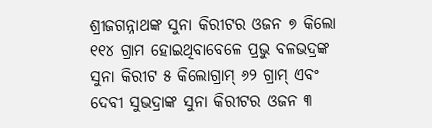ଶ୍ରୀଜଗନ୍ନାଥଙ୍କ ସୁନା କିରୀଟର ଓଜନ ୭ କିଲୋ ୧୧୪ ଗ୍ରାମ ହୋଇଥିବାବେଳେ ପ୍ରଭୁ ବଳଭଦ୍ରଙ୍କ ସୁନା କିରୀଟ ୫ କିଲୋଗ୍ରାମ୍‌ ୬୨ ଗ୍ରାମ୍‌ ଏବଂ ଦେବୀ ସୁଭଦ୍ରାଙ୍କ ସୁନା କିରୀଟର ଓଜନ ୩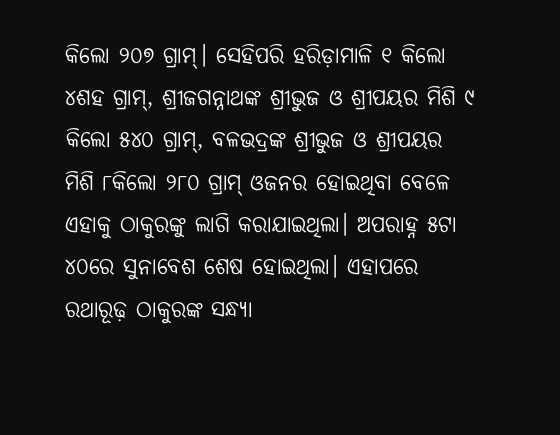କିଲୋ ୨୦୭ ଗ୍ରାମ୍‌। ସେହିପରି ହରିଡ଼ାମାଳି ୧ କିଲୋ ୪ଶହ ଗ୍ରାମ୍‌, ଶ୍ରୀଜଗନ୍ନାଥଙ୍କ ଶ୍ରୀଭୁଜ ଓ ଶ୍ରୀପୟର ମିଶି ୯ କିଲୋ ୫୪୦ ଗ୍ରାମ୍‌, ବଳଭଦ୍ରଙ୍କ ଶ୍ରୀଭୁଜ ଓ ଶ୍ରୀପୟର ମିଶି ୮କିଲୋ ୨୮୦ ଗ୍ରାମ୍‌ ଓଜନର ହୋଇଥିବା ବେଳେ ଏହାକୁ ଠାକୁରଙ୍କୁ ଲାଗି କରାଯାଇଥିଲା। ଅପରାହ୍ନ ୫ଟା ୪୦ରେ ସୁନାବେଶ ଶେଷ ହୋଇଥିଲା। ଏହାପରେ ରଥାରୂଢ଼ ଠାକୁରଙ୍କ ସନ୍ଧ୍ୟା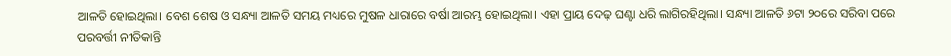ଆଳତି ହୋଇଥିଲା। ବେଶ ଶେଷ ଓ ସନ୍ଧ୍ୟା ଆଳତି ସମୟ ମଧ୍ୟରେ ମୁଷଳ ଧାରାରେ ବର୍ଷା ଆରମ୍ଭ ହୋଇଥିଲା। ଏହା ପ୍ରାୟ ଦେଢ଼ ଘଣ୍ଟା ଧରି ଲାଗିରହିଥିଲା। ସନ୍ଧ୍ୟା ଆଳତି ୬ଟା ୨୦ରେ ସରିବା ପରେ ପରବର୍ତ୍ତୀ ନୀତିକାନ୍ତି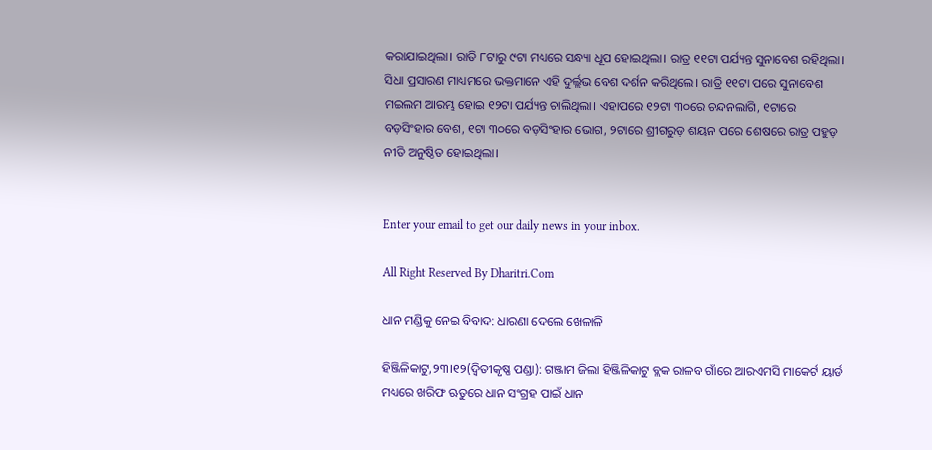କରାଯାଇଥିଲା। ରାତି ୮ଟାରୁ ୯ଟା ମଧ୍ୟରେ ସନ୍ଧ୍ୟା ଧୂପ ହୋଇଥିଲା। ରାତ୍ର ୧୧ଟା ପର୍ଯ୍ୟନ୍ତ ସୁନାବେଶ ରହିଥିଲା। ସିଧା ପ୍ରସାରଣ ମାଧ୍ୟମରେ ଭକ୍ତମାନେ ଏହି ଦୁର୍ଲ୍ଲଭ ବେଶ ଦର୍ଶନ କରିଥିଲେ। ରାତ୍ରି ୧୧ଟା ପରେ ସୁନାବେଶ ମଇଲମ ଆରମ୍ଭ ହୋଇ ୧୨ଟା ପର୍ଯ୍ୟନ୍ତ ଚାଲିଥିଲା। ଏହାପରେ ୧୨ଟା ୩୦ରେ ଚନ୍ଦନଲାଗି, ୧ଟାରେ ବଡ଼ସିଂହାର ବେଶ, ୧ଟା ୩୦ରେ ବଡ଼ସିଂହାର ଭୋଗ, ୨ଟାରେ ଶ୍ରୀଗରୁଡ଼ ଶୟନ ପରେ ଶେଷରେ ରାତ୍ର ପହୁଡ଼ ନୀତି ଅନୁଷ୍ଠିତ ହୋଇଥିଲା।


Enter your email to get our daily news in your inbox.

All Right Reserved By Dharitri.Com

ଧାନ ମଣ୍ଡିକୁ ନେଇ ବିବାଦ: ଧାରଣା ଦେଲେ ଖେଳାଳି

ହିଞ୍ଜିଳିକାଟୁ,୨୩।୧୨(ଦ୍ବିତୀକୃଷ୍ଣ ପଣ୍ଡା): ଗଞ୍ଜାମ ଜିଲା ହିଞ୍ଜିଳିକାଟୁ ବ୍ଲକ ରାଳବ ଗାଁରେ ଆରଏମସି ମାକେର୍ଟ ୟାର୍ଡ ମଧ୍ୟରେ ଖରିଫ ଋତୁରେ ଧାନ ସଂଗ୍ରହ ପାଇଁ ଧାନ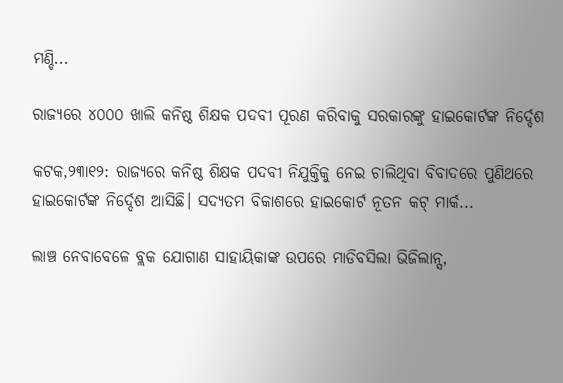ମଣ୍ଡି...

ରାଜ୍ୟରେ ୪୦୦୦ ଖାଲି କନିଷ୍ଠ ଶିକ୍ଷକ ପଦବୀ ପୂରଣ କରିବାକୁ ସରକାରଙ୍କୁ ହାଇକୋର୍ଟଙ୍କ ନିର୍ଦ୍ଦେଶ

କଟକ,୨୩ା୧୨: ରାଜ୍ୟରେ କନିଷ୍ଠ ଶିକ୍ଷକ ପଦବୀ ନିଯୁକ୍ତିକୁ ନେଇ ଚାଲିଥିବା ବିବାଦରେ ପୁଣିଥରେ ହାଇକୋର୍ଟଙ୍କ ନିର୍ଦ୍ଦେଶ ଆସିଛି। ସଦ୍ୟତମ ବିକାଶରେ ହାଇକୋର୍ଟ ନୂତନ କଟ୍ ମାର୍କ...

ଲାଞ୍ଚ ନେବାବେଳେ ବ୍ଲକ ଯୋଗାଣ ସାହାୟିକାଙ୍କ ଉପରେ ମାଡିବସିଲା ଭିଜିଲାନ୍ସ,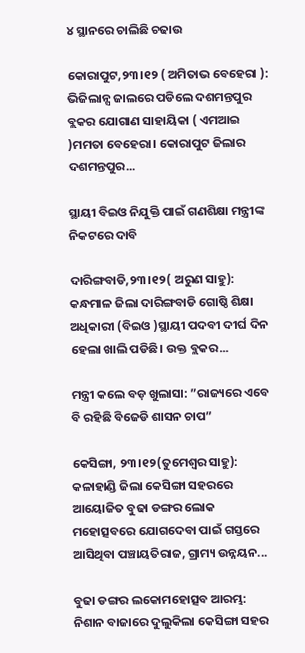୪ ସ୍ଥାନରେ ଚାଲିଛି ଚଢାଉ

କୋରାପୁଟ,୨୩।୧୨ ( ଅମିତାଭ ବେହେରା ): ଭିଜିଲାନ୍ସ ଜାଲରେ ପଡିଲେ ଦଶମନ୍ତପୁର ବ୍ଲକର ଯୋଗାଣ ସାହାୟିକା ( ଏମଆଇ )ମମତା ବେହେରା। କୋରାପୁଟ ଜିଲାର ଦଶମନ୍ତପୁର...

ସ୍ଥାୟୀ ବିଇଓ ନିଯୁକ୍ତି ପାଇଁ ଗଣଶିକ୍ଷା ମନ୍ତ୍ରୀଙ୍କ ନିକଟରେ ଦାବି

ଦାରିଙ୍ଗବାଡି,୨୩।୧୨( ଅରୁଣ ସାହୁ): କନ୍ଧମାଳ ଜିଲା ଦାରିଙ୍ଗବାଡି ଗୋଷ୍ଠି ଶିକ୍ଷା ଅଧିକାରୀ (ବିଇଓ )ସ୍ଥାୟୀ ପଦବୀ ଦୀର୍ଘ ଦିନ ହେଲା ଖାଲି ପଡିଛି। ଉକ୍ତ ବ୍ଲକର...

ମନ୍ତ୍ରୀ କଲେ ବଡ଼ ଖୁଲାସା: ”ରାଜ୍ୟରେ ଏବେ ବି ରହିଛି ବିଜେଡି ଶାସନ ଚାପ”

କେସିଙ୍ଗା, ୨୩।୧୨(ତୁମେଶ୍ୱର ସାହୁ): କଳାହାଣ୍ଡି ଜିଲା କେସିଙ୍ଗା ସହରରେ ଆୟୋଜିତ ବୁଢା ଡଙ୍ଗର ଲୋକ ମହୋତ୍ସବରେ ଯୋଗଦେବା ପାଇଁ ଗସ୍ତରେ ଆସିଥିବା ପଞ୍ଚାୟତିରାଜ, ଗ୍ରାମ୍ୟ ଉନ୍ନୟନ...

ବୁଢା ଡଙ୍ଗର ଲକୋମହୋତ୍ସବ ଆରମ୍ଭ: ନିଶାନ ବାଜାରେ ଦୁଲୁକିଲା କେସିଙ୍ଗା ସହର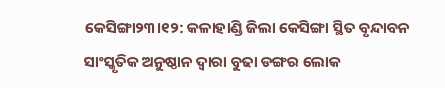କେସିଙ୍ଗା୨୩।୧୨: କଳାହାଣ୍ଡି ଜିଲା କେସିଙ୍ଗା ସ୍ଥିତ ବୃନ୍ଦାବନ ସାଂସ୍କୃତିକ ଅନୁଷ୍ଠାନ ଦ୍ୱାରା ବୁଢା ଡଙ୍ଗର ଲୋକ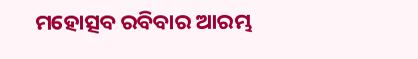ମହୋତ୍ସବ ରବିବାର ଆରମ୍ଭ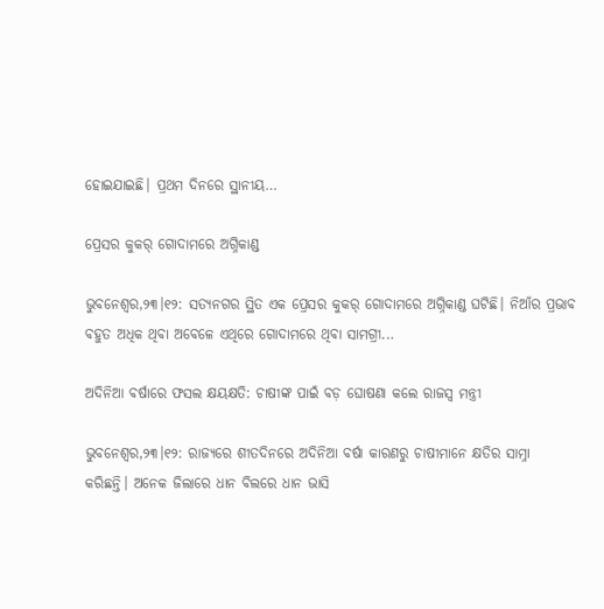ହୋଇଯାଇଛି। ପ୍ରଥମ ଦିନରେ ସ୍ଥାନୀୟ...

ପ୍ରେସର କୁକର୍ ଗୋଦାମରେ ଅଗ୍ନିକାଣ୍ଡ

ଭୁବନେଶ୍ୱର,୨୩।୧୨: ସତ୍ୟନଗର ସ୍ଥିତ ଏକ ପ୍ରେସର କୁକର୍ ଗୋଦାମରେ ଅଗ୍ନିକାଣ୍ଡ ଘଟିଛି। ନିଆଁର ପ୍ରଭାବ ବହୁତ ଅଧିକ ଥିବା ଅବେଳେ ଏଥିରେ ଗୋଦାମରେ ଥିବା ସାମଗ୍ରୀ...

ଅଦିନିଆ ବର୍ଷାରେ ଫସଲ କ୍ଷୟକ୍ଷତି: ଚାଷୀଙ୍କ ପାଇଁ ବଡ଼ ଘୋଷଣା କଲେ ରାଜସ୍ଵ ମନ୍ତ୍ରୀ

ଭୁବନେଶ୍ୱର,୨୩।୧୨: ରାଜ୍ୟରେ ଶୀତଦିନରେ ଅଦିନିଆ ବର୍ଷା କାରଣରୁ ଚାଷୀମାନେ କ୍ଷତିର ସାମ୍ନା କରିଛନ୍ତି। ଅନେକ ଜିଲାରେ ଧାନ ବିଲରେ ଧାନ ଭାସି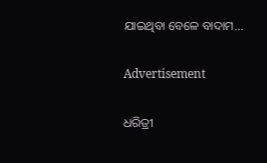ଯାଇଥିବା ବେଳେ ବାଦାମ...

Advertisement

ଧରିତ୍ରୀ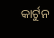କାର୍ଟୁନ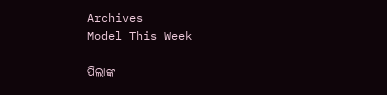Archives
Model This Week

ପିଲାଙ୍କ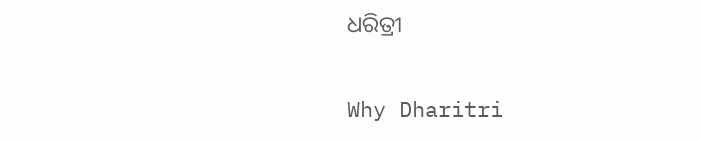ଧରିତ୍ରୀ

Why Dharitri